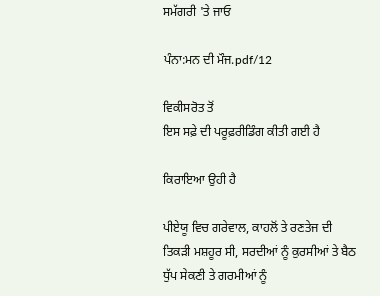ਸਮੱਗਰੀ 'ਤੇ ਜਾਓ

ਪੰਨਾ:ਮਨ ਦੀ ਮੌਜ.pdf/12

ਵਿਕੀਸਰੋਤ ਤੋਂ
ਇਸ ਸਫ਼ੇ ਦੀ ਪਰੂਫ਼ਰੀਡਿੰਗ ਕੀਤੀ ਗਈ ਹੈ

ਕਿਰਾਇਆ ਉਹੀ ਹੈ

ਪੀਏਯੂ ਵਿਚ ਗਰੇਵਾਲ, ਕਾਹਲੋਂ ਤੇ ਰਣਤੇਜ ਦੀ ਤਿਕੜੀ ਮਸ਼ਹੂਰ ਸੀ, ਸਰਦੀਆਂ ਨੂੰ ਕੁਰਸੀਆਂ ਤੇ ਬੈਠ ਧੁੱਪ ਸੇਕਣੀ ਤੇ ਗਰਮੀਆਂ ਨੂੰ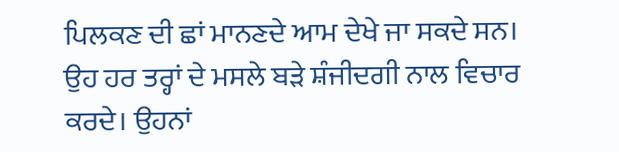ਪਿਲਕਣ ਦੀ ਛਾਂ ਮਾਨਣਦੇ ਆਮ ਦੇਖੇ ਜਾ ਸਕਦੇ ਸਨ। ਉਹ ਹਰ ਤਰ੍ਹਾਂ ਦੇ ਮਸਲੇ ਬੜੇ ਸ਼ੰਜੀਦਗੀ ਨਾਲ ਵਿਚਾਰ ਕਰਦੇ। ਉਹਨਾਂ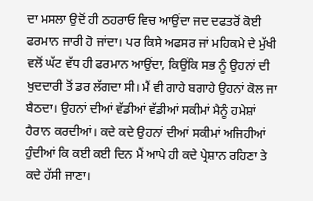ਦਾ ਮਸਲਾ ਉਦੋਂ ਹੀ ਠਹਰਾਓ ਵਿਚ ਆਉਂਦਾ ਜਦ ਦਫਤਰੋਂ ਕੋਈ ਫਰਮਾਨ ਜਾਰੀ ਹੋ ਜਾਂਦਾ। ਪਰ ਕਿਸੇ ਅਫਸਰ ਜਾਂ ਮਹਿਕਮੇ ਦੇ ਮੁੱਖੀ ਵਲੋਂ ਘੱਟ ਵੱਧ ਹੀ ਫਰਮਾਨ ਆਉਂਦਾ, ਕਿਉਂਕਿ ਸਭ ਨੂੰ ਉਹਨਾਂ ਦੀ ਖੁਦਦਾਰੀ ਤੋਂ ਡਰ ਲੱਗਦਾ ਸੀ। ਮੈਂ ਵੀ ਗਾਹੇ ਬਗਾਹੇ ਉਹਨਾਂ ਕੋਲ ਜਾ ਬੈਠਦਾ। ਉਹਨਾਂ ਦੀਆਂ ਵੱਡੀਆਂ ਵੱਡੀਆਂ ਸਕੀਮਾਂ ਮੈਨੂੰ ਹਮੇਸ਼ਾਂ ਹੈਰਾਨ ਕਰਦੀਆਂ। ਕਦੇ ਕਦੇ ਉਹਨਾਂ ਦੀਆਂ ਸਕੀਮਾਂ ਅਜਿਹੀਆਂ ਹੁੰਦੀਆਂ ਕਿ ਕਈ ਕਈ ਦਿਨ ਮੈਂ ਆਪੇ ਹੀ ਕਦੇ ਪ੍ਰੇਸ਼ਾਨ ਰਹਿਣਾ ਤੇ ਕਦੇ ਹੱਸੀ ਜਾਣਾ।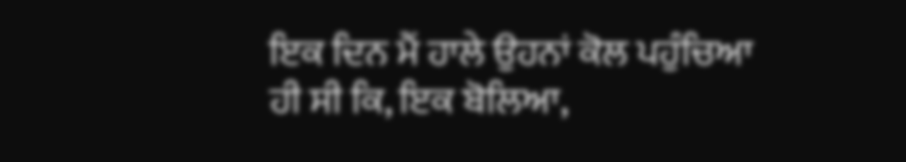ਇਕ ਦਿਨ ਮੈਂ ਹਾਲੇ ਉਹਨਾਂ ਕੋਲ ਪਹੁੰਚਿਆ ਹੀ ਸੀ ਕਿ, ਇਕ ਬੋਲਿਆ,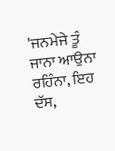'ਜਨਮੇਜੇ ਤੂੰ ਜਾਨਾ ਆਉਨਾ ਰਹਿੰਨਾ, ਇਹ ਦੱਸ,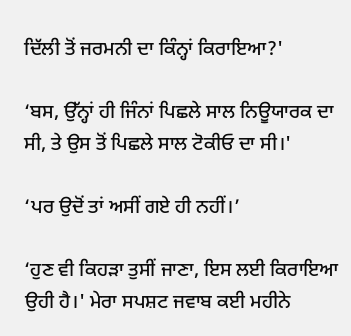ਦਿੱਲੀ ਤੋਂ ਜਰਮਨੀ ਦਾ ਕਿੰਨ੍ਹਾਂ ਕਿਰਾਇਆ?'

‘ਬਸ, ਉੱਨ੍ਹਾਂ ਹੀ ਜਿੰਨਾਂ ਪਿਛਲੇ ਸਾਲ ਨਿਊਯਾਰਕ ਦਾ ਸੀ, ਤੇ ਉਸ ਤੋਂ ਪਿਛਲੇ ਸਾਲ ਟੋਕੀਓ ਦਾ ਸੀ।'

‘ਪਰ ਉਦੋਂ ਤਾਂ ਅਸੀਂ ਗਏ ਹੀ ਨਹੀਂ।’

‘ਹੁਣ ਵੀ ਕਿਹੜਾ ਤੁਸੀਂ ਜਾਣਾ, ਇਸ ਲਈ ਕਿਰਾਇਆ ਉਹੀ ਹੈ।' ਮੇਰਾ ਸਪਸ਼ਟ ਜਵਾਬ ਕਈ ਮਹੀਨੇ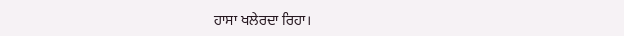ਹਾਸਾ ਖਲੇਰਦਾ ਰਿਹਾ।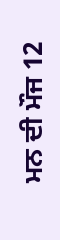ਮਨ ਦੀ ਮੌਜ 12